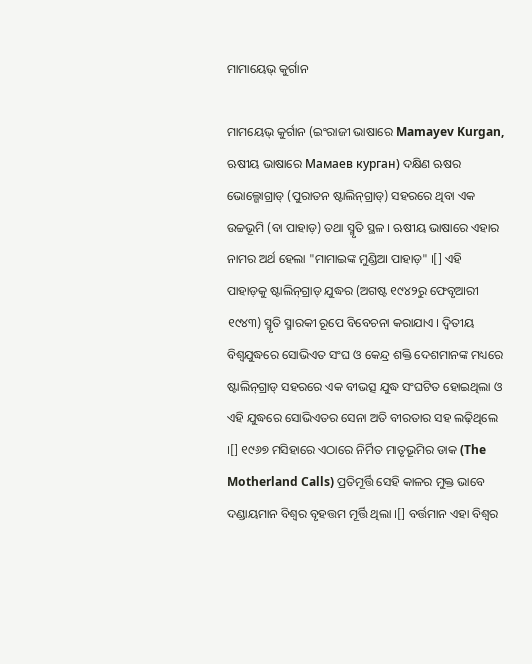ମାମାୟେଭ୍ କୁର୍ଗାନ

ମାମୟେଭ୍ କୁର୍ଗାନ (ଇଂରାଜୀ ଭାଷାରେ Mamayev Kurgan, ଋଷୀୟ ଭାଷାରେ Мамаев курган) ଦକ୍ଷିଣ ଋଷର ଭୋଲ୍ଗୋଗ୍ରାଡ୍ (ପୁରାତନ ଷ୍ଟାଲିନ୍‍ଗ୍ରାଡ୍) ସହରରେ ଥିବା ଏକ ଉଚ୍ଚଭୂମି (ବା ପାହାଡ଼) ତଥା ସ୍ମୃତି ସ୍ଥଳ । ଋଷୀୟ ଭାଷାରେ ଏହାର ନାମର ଅର୍ଥ ହେଲା "ମାମାଇଙ୍କ ମୁଣ୍ଡିଆ ପାହାଡ଼" ।[] ଏହି ପାହାଡ଼କୁ ଷ୍ଟାଲିନ୍‍ଗ୍ରାଡ୍ ଯୁଦ୍ଧର (ଅଗଷ୍ଟ ୧୯୪୨ରୁ ଫେବୃଆରୀ ୧୯୪୩) ସ୍ମୃତି ସ୍ମାରକୀ ରୂପେ ବିବେଚନା କରାଯାଏ । ଦ୍ୱିତୀୟ ବିଶ୍ୱଯୁଦ୍ଧରେ ସୋଭିଏତ ସଂଘ ଓ କେନ୍ଦ୍ର ଶକ୍ତି ଦେଶମାନଙ୍କ ମଧ୍ୟରେ ଷ୍ଟାଲିନ୍‍ଗ୍ରାଡ୍ ସହରରେ ଏକ ବୀଭତ୍ସ ଯୁଦ୍ଧ ସଂଘଟିତ ହୋଇଥିଲା ଓ ଏହି ଯୁଦ୍ଧରେ ସୋଭିଏତର ସେନା ଅତି ବୀରତାର ସହ ଲଢ଼ିଥିଲେ ।[] ୧୯୬୭ ମସିହାରେ ଏଠାରେ ନିର୍ମିତ ମାତୃଭୂମିର ଡାକ (The Motherland Calls) ପ୍ରତିମୂର୍ତ୍ତି ସେହି କାଳର ମୁକ୍ତ ଭାବେ ଦଣ୍ଡାୟମାନ ବିଶ୍ୱର ବୃହତ୍ତମ ମୂର୍ତ୍ତି ଥିଲା ।[] ବର୍ତ୍ତମାନ ଏହା ବିଶ୍ୱର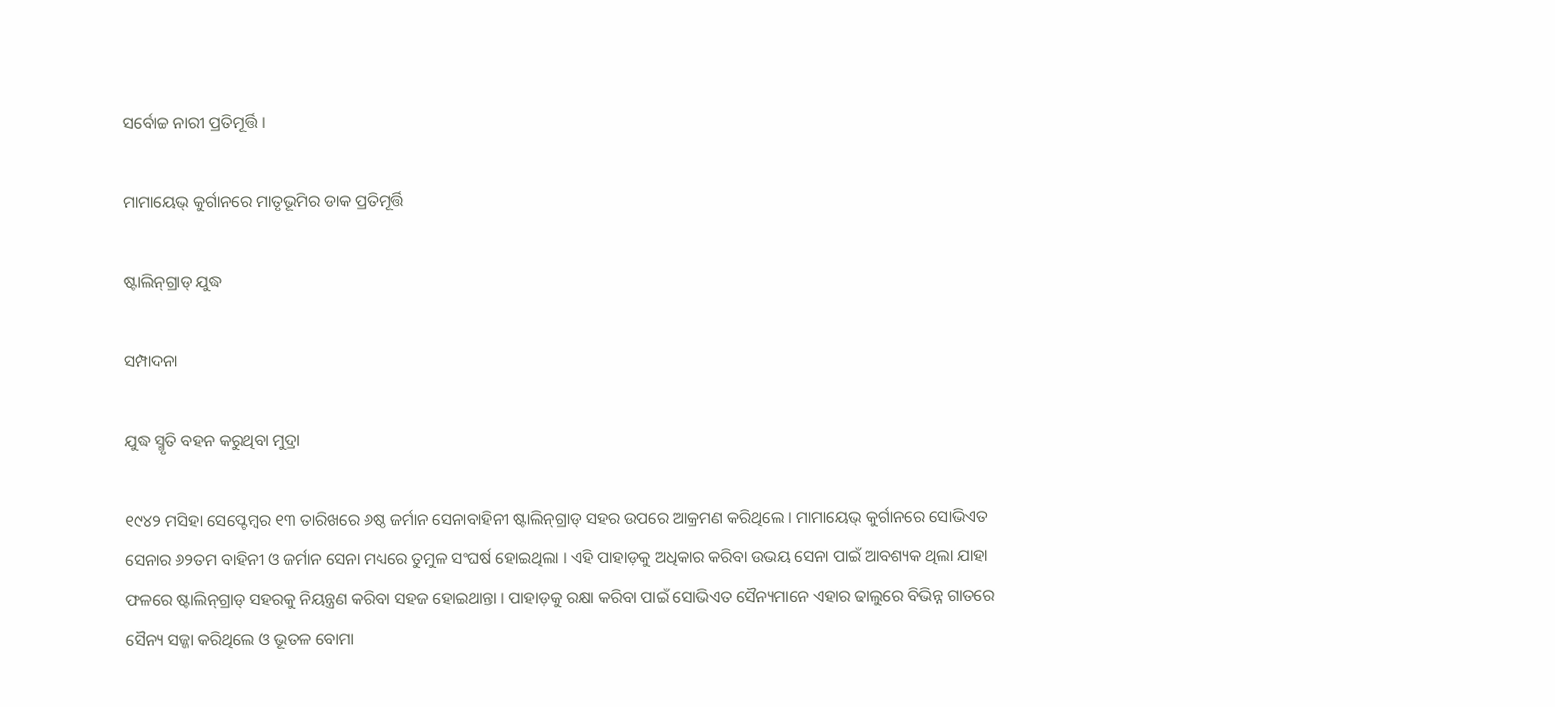ସର୍ବୋଚ୍ଚ ନାରୀ ପ୍ରତିମୂର୍ତ୍ତି ।

ମାମାୟେଭ୍ କୁର୍ଗାନରେ ମାତୃଭୂମିର ଡାକ ପ୍ରତିମୂର୍ତ୍ତି

ଷ୍ଟାଲିନ୍‍ଗ୍ରାଡ୍ ଯୁଦ୍ଧ

ସମ୍ପାଦନା

ଯୁଦ୍ଧ ସ୍ମୃତି ବହନ କରୁଥିବା ମୁଦ୍ରା

୧୯୪୨ ମସିହା ସେପ୍ଟେମ୍ବର ୧୩ ତାରିଖରେ ୬ଷ୍ଠ ଜର୍ମାନ ସେନାବାହିନୀ ଷ୍ଟାଲିନ୍‍ଗ୍ରାଡ୍ ସହର ଉପରେ ଆକ୍ରମଣ କରିଥିଲେ । ମାମାୟେଭ୍ କୁର୍ଗାନରେ ସୋଭିଏତ ସେନାର ୬୨ତମ ବାହିନୀ ଓ ଜର୍ମାନ ସେନା ମଧ୍ୟରେ ତୁମୁଳ ସଂଘର୍ଷ ହୋଇଥିଲା । ଏହି ପାହାଡ଼କୁ ଅଧିକାର କରିବା ଉଭୟ ସେନା ପାଇଁ ଆବଶ୍ୟକ ଥିଲା ଯାହା ଫଳରେ ଷ୍ଟାଲିନ୍‍ଗ୍ରାଡ୍ ସହରକୁ ନିୟନ୍ତ୍ରଣ କରିବା ସହଜ ହୋଇଥାନ୍ତା । ପାହାଡ଼କୁ ରକ୍ଷା କରିବା ପାଇଁ ସୋଭିଏତ ସୈନ୍ୟମାନେ ଏହାର ଢାଲୁରେ ବିଭିନ୍ନ ଗାତରେ ସୈନ୍ୟ ସଜ୍ଜା କରିଥିଲେ ଓ ଭୂତଳ ବୋମା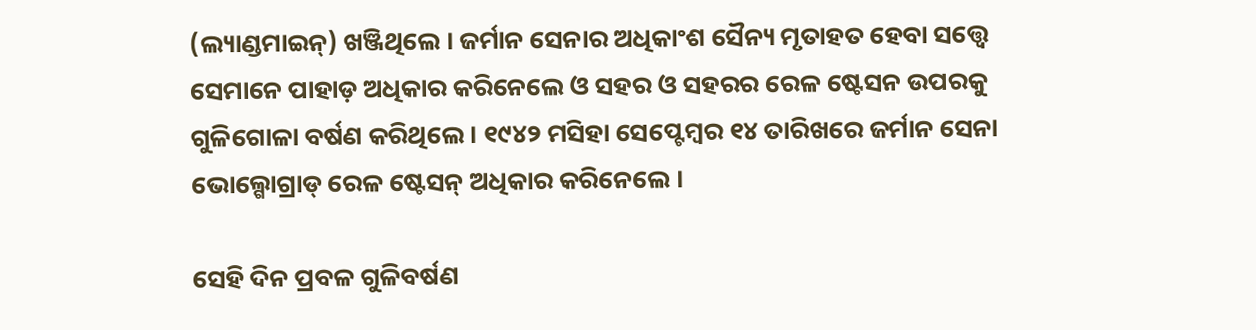(ଲ୍ୟାଣ୍ଡମାଇନ୍) ଖଞ୍ଜିଥିଲେ । ଜର୍ମାନ ସେନାର ଅଧିକାଂଶ ସୈନ୍ୟ ମୃତାହତ ହେବା ସତ୍ତ୍ୱେ ସେମାନେ ପାହାଡ଼ ଅଧିକାର କରିନେଲେ ଓ ସହର ଓ ସହରର ରେଳ ଷ୍ଟେସନ ଉପରକୁ ଗୁଳିଗୋଳା ବର୍ଷଣ କରିଥିଲେ । ୧୯୪୨ ମସିହା ସେପ୍ଟେମ୍ବର ୧୪ ତାରିଖରେ ଜର୍ମାନ ସେନା ଭୋଲ୍ଗୋଗ୍ରାଡ୍ ରେଳ ଷ୍ଟେସନ୍ ଅଧିକାର କରିନେଲେ ।

ସେହି ଦିନ ପ୍ରବଳ ଗୁଳିବର୍ଷଣ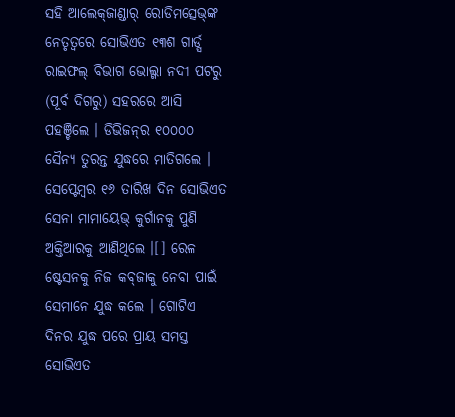ସହି ଆଲେକ୍‍ଜାଣ୍ଡାର୍ ରୋଡିମତ୍ସେଭ୍‍ଙ୍କ ନେତୃତ୍ୱରେ ସୋଭିଏତ ୧୩ଶ ଗାର୍ଡ୍ସ ରାଇଫଲ୍ ବିଭାଗ ଭୋଲ୍ଗା ନଦୀ ପଟରୁ (ପୂର୍ବ ଦିଗରୁ) ସହରରେ ଆସି ପହଞ୍ଚିଲେ । ଡିଭିଜନ୍‍ର ୧୦୦୦୦ ସୈନ୍ୟ ତୁରନ୍ତ ଯୁଦ୍ଧରେ ମାତିଗଲେ । ସେପ୍ଟେମ୍ବର ୧୬ ତାରିଖ ଦିନ ସୋଭିଏତ ସେନା ମାମାୟେଭ୍ କୁର୍ଗାନକୁ ପୁଣି ଅକ୍ତିଆରକୁ ଆଣିଥିଲେ ।[] ରେଳ ଷ୍ଟେସନକୁ ନିଜ କବ୍‍ଜାକୁ ନେବା ପାଇଁ ସେମାନେ ଯୁଦ୍ଧ କଲେ । ଗୋଟିଏ ଦିନର ଯୁଦ୍ଧ ପରେ ପ୍ରାୟ ସମସ୍ତ ସୋଭିଏତ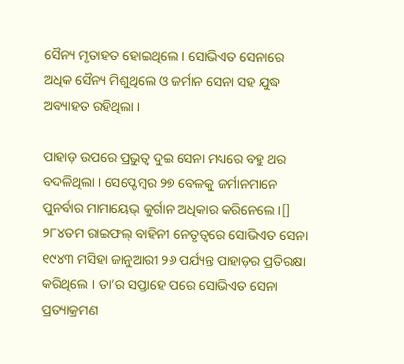ସୈନ୍ୟ ମୃତାହତ ହୋଇଥିଲେ । ସୋଭିଏତ ସେନାରେ ଅଧିକ ସୈନ୍ୟ ମିଶୁଥିଲେ ଓ ଜର୍ମାନ ସେନା ସହ ଯୁଦ୍ଧ ଅବ୍ୟାହତ ରହିଥିଲା ।

ପାହାଡ଼ ଉପରେ ପ୍ରଭୁତ୍ୱ ଦୁଇ ସେନା ମଧ୍ୟରେ ବହୁ ଥର ବଦଳିଥିଲା । ସେପ୍ଟେମ୍ବର ୨୭ ବେଳକୁ ଜର୍ମାନମାନେ ପୁନର୍ବାର ମାମାୟେଭ୍ କୁର୍ଗାନ ଅଧିକାର କରିନେଲେ ।[] ୨୮୪ତମ ରାଇଫଲ୍ ବାହିନୀ ନେତୃତ୍ୱରେ ସୋଭିଏତ ସେନା ୧୯୪୩ ମସିହା ଜାନୁଆରୀ ୨୬ ପର୍ଯ୍ୟନ୍ତ ପାହାଡ଼ର ପ୍ରତିରକ୍ଷା କରିଥିଲେ । ତା’ର ସପ୍ତାହେ ପରେ ସୋଭିଏତ ସେନା ପ୍ରତ୍ୟାକ୍ରମଣ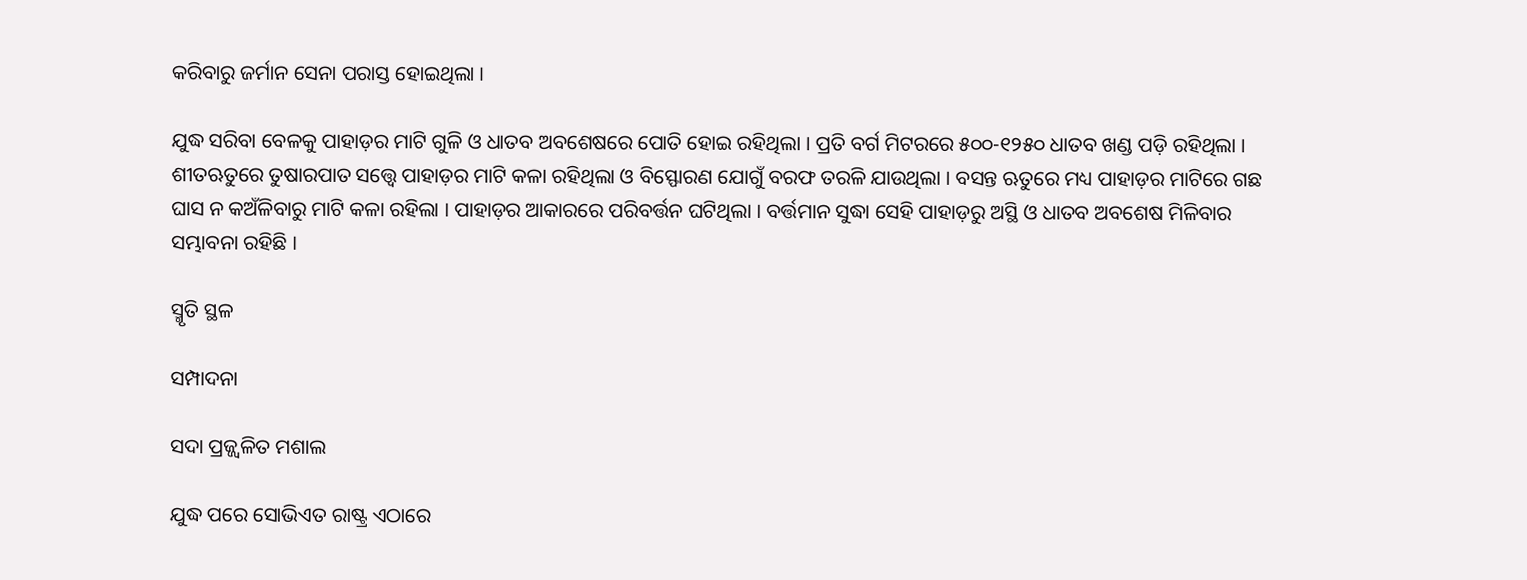କରିବାରୁ ଜର୍ମାନ ସେନା ପରାସ୍ତ ହୋଇଥିଲା ।

ଯୁଦ୍ଧ ସରିବା ବେଳକୁ ପାହାଡ଼ର ମାଟି ଗୁଳି ଓ ଧାତବ ଅବଶେଷରେ ପୋତି ହୋଇ ରହିଥିଲା । ପ୍ରତି ବର୍ଗ ମିଟରରେ ୫୦୦-୧୨୫୦ ଧାତବ ଖଣ୍ଡ ପଡ଼ି ରହିଥିଲା । ଶୀତଋତୁରେ ତୁଷାରପାତ ସତ୍ତ୍ୱେ ପାହାଡ଼ର ମାଟି କଳା ରହିଥିଲା ଓ ବିସ୍ଫୋରଣ ଯୋଗୁଁ ବରଫ ତରଳି ଯାଉଥିଲା । ବସନ୍ତ ଋତୁରେ ମଧ୍ୟ ପାହାଡ଼ର ମାଟିରେ ଗଛ ଘାସ ନ କଅଁଳିବାରୁ ମାଟି କଳା ରହିଲା । ପାହାଡ଼ର ଆକାରରେ ପରିବର୍ତ୍ତନ ଘଟିଥିଲା । ବର୍ତ୍ତମାନ ସୁଦ୍ଧା ସେହି ପାହାଡ଼ରୁ ଅସ୍ଥି ଓ ଧାତବ ଅବଶେଷ ମିଳିବାର ସମ୍ଭାବନା ରହିଛି ।

ସ୍ମୃତି ସ୍ଥଳ

ସମ୍ପାଦନା

ସଦା ପ୍ରଜ୍ଜ୍ୱଳିତ ମଶାଲ

ଯୁଦ୍ଧ ପରେ ସୋଭିଏତ ରାଷ୍ଟ୍ର ଏଠାରେ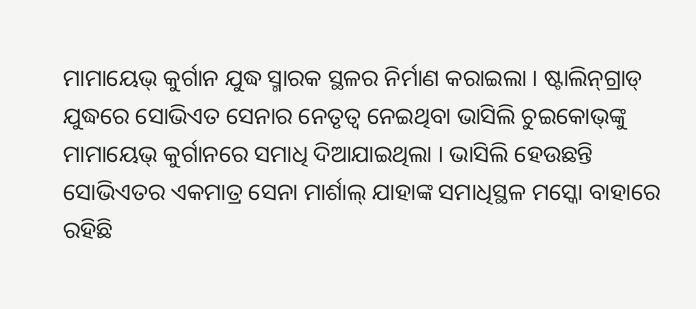ମାମାୟେଭ୍ କୁର୍ଗାନ ଯୁଦ୍ଧ ସ୍ମାରକ ସ୍ଥଳର ନିର୍ମାଣ କରାଇଲା । ଷ୍ଟାଲିନ୍‍ଗ୍ରାଡ୍ ଯୁଦ୍ଧରେ ସୋଭିଏତ ସେନାର ନେତୃତ୍ୱ ନେଇଥିବା ଭାସିଲି ଚୁଇକୋଭ୍‍ଙ୍କୁ ମାମାୟେଭ୍ କୁର୍ଗାନରେ ସମାଧି ଦିଆଯାଇଥିଲା । ଭାସିଲି ହେଉଛନ୍ତି ସୋଭିଏତର ଏକମାତ୍ର ସେନା ମାର୍ଶାଲ୍ ଯାହାଙ୍କ ସମାଧିସ୍ଥଳ ମସ୍କୋ ବାହାରେ ରହିଛି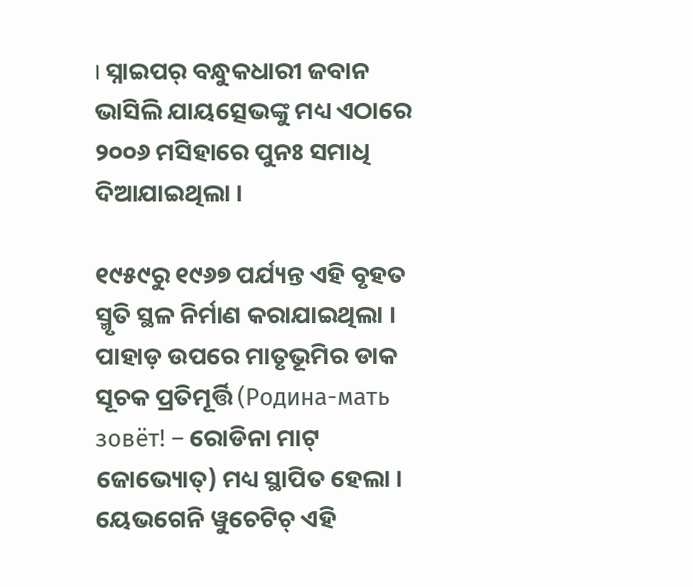। ସ୍ନାଇପର୍ ବନ୍ଧୁକଧାରୀ ଜବାନ ଭାସିଲି ଯାୟତ୍ସେଭଙ୍କୁ ମଧ୍ୟ ଏଠାରେ ୨୦୦୬ ମସିହାରେ ପୁନଃ ସମାଧି ଦିଆଯାଇଥିଲା ।

୧୯୫୯ରୁ ୧୯୬୭ ପର୍ଯ୍ୟନ୍ତ ଏହି ବୃହତ ସ୍ମୃତି ସ୍ଥଳ ନିର୍ମାଣ କରାଯାଇଥିଲା । ପାହାଡ଼ ଉପରେ ମାତୃଭୂମିର ଡାକ ସୂଚକ ପ୍ରତିମୂର୍ତ୍ତି (Родина-мать зовёт! – ରୋଡିନା ମାଟ୍ ଜୋଭ୍ୟୋତ୍) ମଧ୍ୟ ସ୍ଥାପିତ ହେଲା । ୟେଭଗେନି ୱୁଚେଟିଚ୍ ଏହି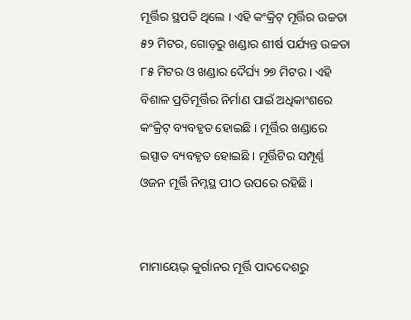ମୂର୍ତ୍ତିର ସ୍ଥପତି ଥିଲେ । ଏହି କଂକ୍ରିଟ୍ ମୂର୍ତ୍ତିର ଉଚ୍ଚତା ୫୨ ମିଟର, ଗୋଡ଼ରୁ ଖଣ୍ଡାର ଶୀର୍ଷ ପର୍ଯ୍ୟନ୍ତ ଉଚ୍ଚତା ୮୫ ମିଟର ଓ ଖଣ୍ଡାର ଦୈର୍ଘ୍ୟ ୨୭ ମିଟର । ଏହି ବିଶାଳ ପ୍ରତିମୂର୍ତ୍ତିର ନିର୍ମାଣ ପାଇଁ ଅଧିକାଂଶରେ କଂକ୍ରିଟ୍ ବ୍ୟବହୃତ ହୋଇଛି । ମୂର୍ତ୍ତିର ଖଣ୍ଡାରେ ଇସ୍ପାତ ବ୍ୟବହୃତ ହୋଇଛି । ମୂର୍ତ୍ତିଟିର ସମ୍ପୂର୍ଣ୍ଣ ଓଜନ ମୂର୍ତ୍ତି ନିମ୍ନସ୍ଥ ପୀଠ ଉପରେ ରହିଛି ।


ମାମାୟେଭ୍ କୁର୍ଗାନର ମୂର୍ତ୍ତି ପାଦଦେଶରୁ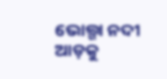ଭୋଲ୍ଗା ନଦୀ ଆଡ଼କୁ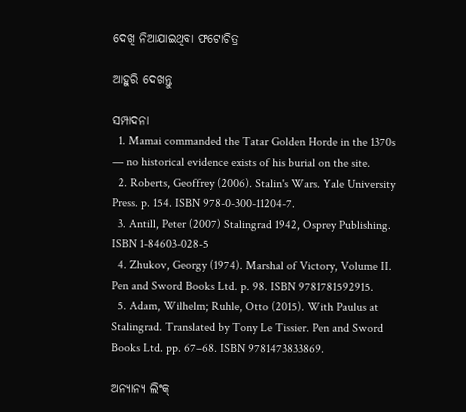ଦେଖି ନିଆଯାଇଥିବା ଫଟୋଚିତ୍ର

ଆହୁରି ଦେଖନ୍ତୁ

ସମ୍ପାଦନା
  1. Mamai commanded the Tatar Golden Horde in the 1370s — no historical evidence exists of his burial on the site.
  2. Roberts, Geoffrey (2006). Stalin's Wars. Yale University Press. p. 154. ISBN 978-0-300-11204-7.
  3. Antill, Peter (2007) Stalingrad 1942, Osprey Publishing. ISBN 1-84603-028-5
  4. Zhukov, Georgy (1974). Marshal of Victory, Volume II. Pen and Sword Books Ltd. p. 98. ISBN 9781781592915.
  5. Adam, Wilhelm; Ruhle, Otto (2015). With Paulus at Stalingrad. Translated by Tony Le Tissier. Pen and Sword Books Ltd. pp. 67–68. ISBN 9781473833869.

ଅନ୍ୟାନ୍ୟ ଲିଂକ୍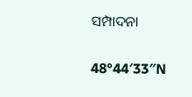ସମ୍ପାଦନା

48°44′33″N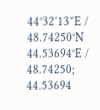44°32′13″E / 48.74250°N 44.53694°E / 48.74250; 44.53694